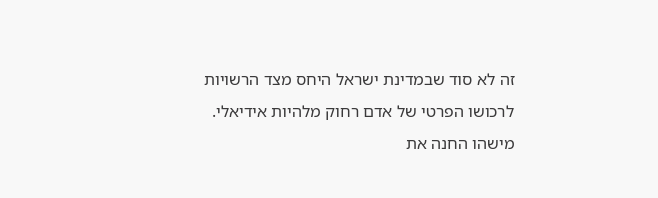זה לא סוד שבמדינת ישראל היחס מצד הרשויות לרכושו הפרטי של אדם רחוק מלהיות אידיאלי. מישהו החנה את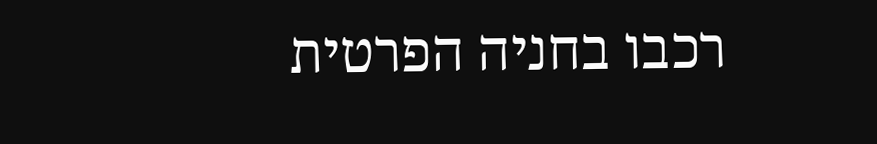רכבו בחניה הפרטית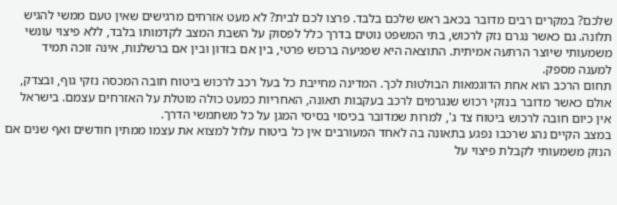שלכם? במקרים רבים מדובר בכאב ראש שלכם בלבד. פרצו לכם לבית? לא מעט אזרחים מרגישים שאין טעם ממשי להגיש תלונה. גם כאשר נגרם נזק לרכוש, בתי המשפט נוטים בדרך כלל לפסוק על השבת המצב לקדמותו בלבד, ללא פיצוי עונשי משמעותי שיוצר הרתעה אמיתית. התוצאה היא שפגיעה ברכוש פרטי, בין אם בזדון ובין אם ברשלנות, אינה זוכה תמיד למענה מספק.
תחום הרכב הוא אחת הדוגמאות הבולטות לכך. המדינה מחייבת כל בעל רכב לרכוש ביטוח חובה המכסה נזקי גוף, ובצדק, אולם כאשר מדובר בנזקי רכוש שנגרמים לרכב בעקבות תאונה, האחריות כמעט כולה מוטלת על האזרחים עצמם. בישראל אין כיום חובה לרכוש ביטוח צד ג', למרות שמדובר בכיסוי בסיסי המגן על כל משתמשי הדרך.
במצב הקיים נהג שרכבו נפגע בתאונה בה לאחד המעורבים אין כל ביטוח עלול למצוא את עצמו ממתין חודשים ואף שנים אם הנזק משמעותי לקבלת פיצוי על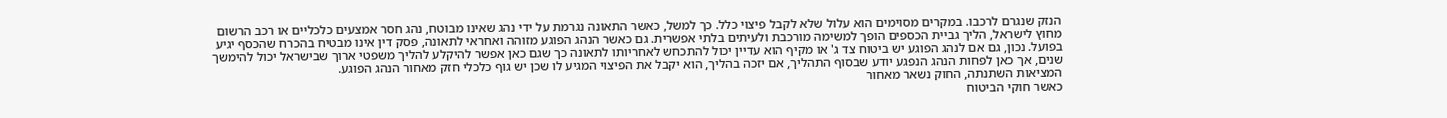הנזק שנגרם לרכבו. במקרים מסוימים הוא עלול שלא לקבל פיצוי כלל. כך למשל, כאשר התאונה נגרמת על ידי נהג שאינו מבוטח, נהג חסר אמצעים כלכליים או רכב הרשום מחוץ לישראל, הליך גביית הכספים הופך למשימה מורכבת ולעיתים בלתי אפשרית. גם כאשר הנהג הפוגע מזוהה ואחראי לתאונה, פסק דין אינו מבטיח בהכרח שהכסף יגיע בפועל. נכון, גם אם לנהג הפוגע יש ביטוח צד ג' או מקיף הוא עדיין יכול להתכחש לאחריותו לתאונה כך שגם כאן אפשר להיקלע להליך משפטי ארוך שבישראל יכול להימשך שנים, אך כאן לפחות הנהג הנפגע יודע שבסוף התהליך, אם יזכה בהליך, הוא יקבל את הפיצוי המגיע לו שכן יש גוף כלכלי חזק מאחור הנהג הפוגע.
המציאות השתנתה, החוק נשאר מאחור
כאשר חוקי הביטוח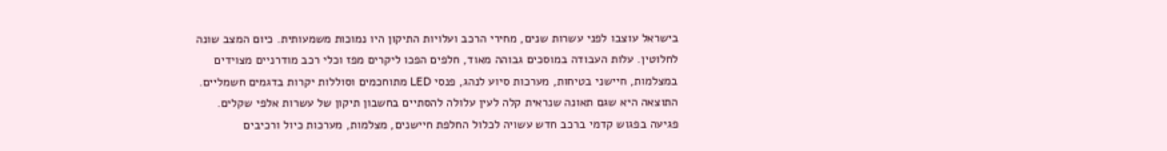בישראל עוצבו לפני עשרות שנים, מחירי הרכב ועלויות התיקון היו נמוכות משמעותית. כיום המצב שונה לחלוטין. עלות העבודה במוסכים גבוהה מאוד, חלפים הפכו ליקרים מפז וכלי רכב מודרניים מצוידים במצלמות, חיישני בטיחות, מערכות סיוע לנהג, פנסי LED מתוחכמים וסוללות יקרות בדגמים חשמליים.
התוצאה היא שגם תאונה שנראית קלה לעין עלולה להסתיים בחשבון תיקון של עשרות אלפי שקלים. פגיעה בפגוש קדמי ברכב חדש עשויה לכלול החלפת חיישנים, מצלמות, מערכות כיול ורכיבים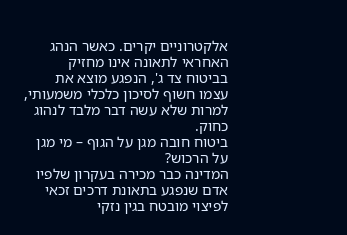אלקטרוניים יקרים. כאשר הנהג האחראי לתאונה אינו מחזיק בביטוח צד ג', הנפגע מוצא את עצמו חשוף לסיכון כלכלי משמעותי, למרות שלא עשה דבר מלבד לנהוג כחוק.
ביטוח חובה מגן על הגוף – מי מגן על הרכוש?
המדינה כבר מכירה בעקרון שלפיו אדם שנפגע בתאונת דרכים זכאי לפיצוי מובטח בגין נזקי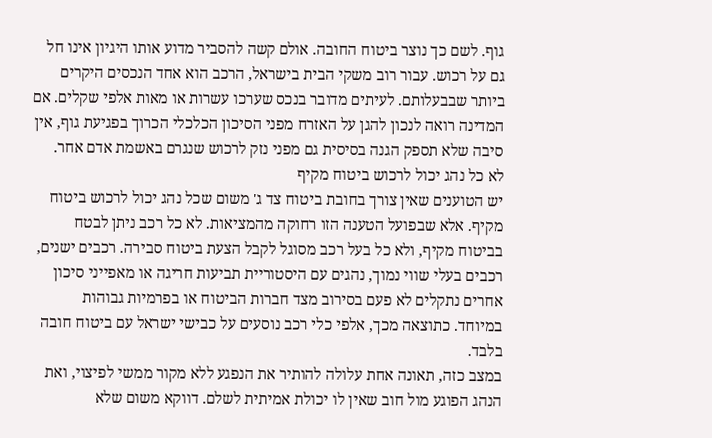גוף. לשם כך נוצר ביטוח החובה. אולם קשה להסביר מדוע אותו היגיון אינו חל גם על רכוש. עבור רוב משקי הבית בישראל, הרכב הוא אחד הנכסים היקרים ביותר שבבעלותם. לעיתים מדובר בנכס שערכו עשרות או מאות אלפי שקלים. אם המדינה רואה לנכון להגן על האזרח מפני הסיכון הכלכלי הכרוך בפגיעת גוף, אין סיבה שלא תספק הגנה בסיסית גם מפני נזק לרכוש שנגרם באשמת אדם אחר.
לא כל נהג יכול לרכוש ביטוח מקיף
יש הטוענים שאין צורך בחובת ביטוח צד ג' משום שכל נהג יכול לרכוש ביטוח מקיף. אלא שבפועל הטענה הזו רחוקה מהמציאות. לא כל רכב ניתן לבטח בביטוח מקיף, ולא כל בעל רכב מסוגל לקבל הצעת ביטוח סבירה. רכבים ישנים, רכבים בעלי שווי נמוך, נהגים עם היסטוריית תביעות חריגה או מאפייני סיכון אחרים נתקלים לא פעם בסירוב מצד חברות הביטוח או בפרמיות גבוהות במיוחד. כתוצאה מכך, אלפי כלי רכב נוסעים על כבישי ישראל עם ביטוח חובה בלבד.
במצב כזה, תאונה אחת עלולה להותיר את הנפגע ללא מקור ממשי לפיצוי, ואת הנהג הפוגע מול חוב שאין לו יכולת אמיתית לשלם. דווקא משום שלא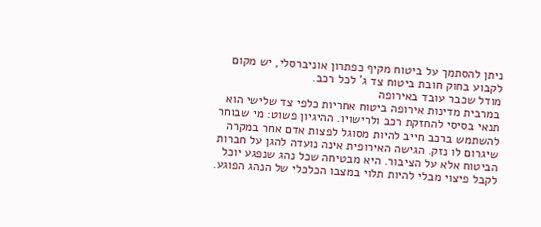ניתן להסתמך על ביטוח מקיף כפתרון אוניברסלי, יש מקום לקבוע בחוק חובת ביטוח צד ג' לכל רכב.
מודל שכבר עובד באירופה
במרבית מדינות אירופה ביטוח אחריות כלפי צד שלישי הוא תנאי בסיסי להחזקת רכב ולרישויו. ההיגיון פשוט: מי שבוחר להשתמש ברכב חייב להיות מסוגל לפצות אדם אחר במקרה שיגרום לו נזק. הגישה האירופית אינה נועדה להגן על חברות הביטוח אלא על הציבור. היא מבטיחה שכל נהג שנפגע יוכל לקבל פיצוי מבלי להיות תלוי במצבו הכלכלי של הנהג הפוגע.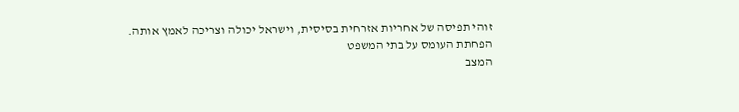זוהי תפיסה של אחריות אזרחית בסיסית, וישראל יכולה וצריכה לאמץ אותה.
הפחתת העומס על בתי המשפט
המצב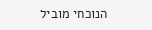הנוכחי מוביל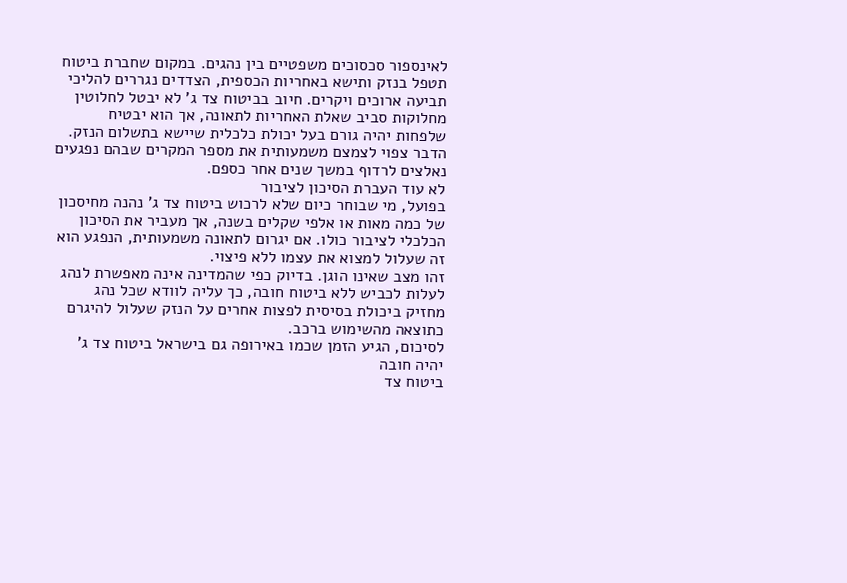לאינספור סכסוכים משפטיים בין נהגים. במקום שחברת ביטוח תטפל בנזק ותישא באחריות הכספית, הצדדים נגררים להליכי תביעה ארוכים ויקרים. חיוב בביטוח צד ג' לא יבטל לחלוטין מחלוקות סביב שאלת האחריות לתאונה, אך הוא יבטיח שלפחות יהיה גורם בעל יכולת כלכלית שיישא בתשלום הנזק. הדבר צפוי לצמצם משמעותית את מספר המקרים שבהם נפגעים נאלצים לרדוף במשך שנים אחר כספם.
לא עוד העברת הסיכון לציבור
בפועל, מי שבוחר כיום שלא לרכוש ביטוח צד ג' נהנה מחיסכון של כמה מאות או אלפי שקלים בשנה, אך מעביר את הסיכון הכלכלי לציבור כולו. אם יגרום לתאונה משמעותית, הנפגע הוא זה שעלול למצוא את עצמו ללא פיצוי.
זהו מצב שאינו הוגן. בדיוק כפי שהמדינה אינה מאפשרת לנהג לעלות לכביש ללא ביטוח חובה, כך עליה לוודא שכל נהג מחזיק ביכולת בסיסית לפצות אחרים על הנזק שעלול להיגרם כתוצאה מהשימוש ברכב.
לסיכום, הגיע הזמן שכמו באירופה גם בישראל ביטוח צד ג' יהיה חובה
ביטוח צד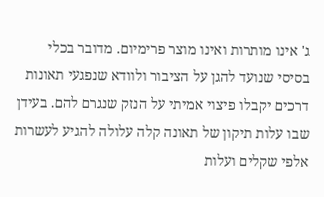ג' אינו מותרות ואינו מוצר פרימיום. מדובר בכלי בסיסי שנועד להגן על הציבור ולוודא שנפגעי תאונות דרכים יקבלו פיצוי אמיתי על הנזק שנגרם להם. בעידן שבו עלות תיקון של תאונה קלה עלולה להגיע לעשרות אלפי שקלים ועלות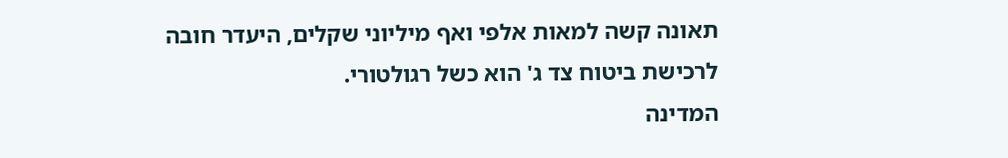תאונה קשה למאות אלפי ואף מיליוני שקלים, היעדר חובה לרכישת ביטוח צד ג' הוא כשל רגולטורי.
המדינה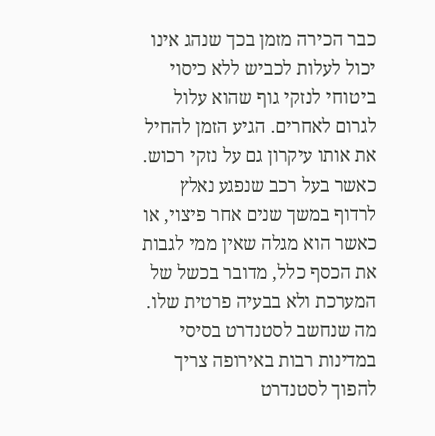כבר הכירה מזמן בכך שנהג אינו יכול לעלות לכביש ללא כיסוי ביטוחי לנזקי גוף שהוא עלול לגרום לאחרים. הגיע הזמן להחיל את אותו עיקרון גם על נזקי רכוש. כאשר בעל רכב שנפגע נאלץ לרדוף במשך שנים אחר פיצוי, או כאשר הוא מגלה שאין ממי לגבות את הכסף כלל, מדובר בכשל של המערכת ולא בבעיה פרטית שלו.
מה שנחשב לסטנדרט בסיסי במדינות רבות באירופה צריך להפוך לסטנדרט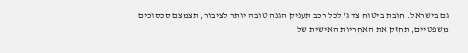גם בישראל. חובת ביטוח צד ג' לכל רכב תעניק הגנה טובה יותר לציבור, תצמצם סכסוכים משפטיים, תחזק את האחריות האישית של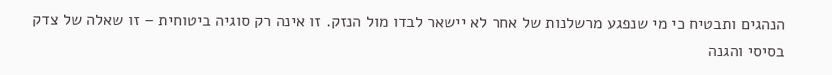הנהגים ותבטיח כי מי שנפגע מרשלנות של אחר לא יישאר לבדו מול הנזק. זו אינה רק סוגיה ביטוחית – זו שאלה של צדק בסיסי והגנה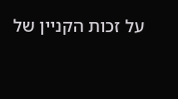על זכות הקניין של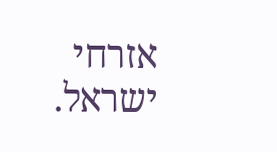אזרחי ישראל.